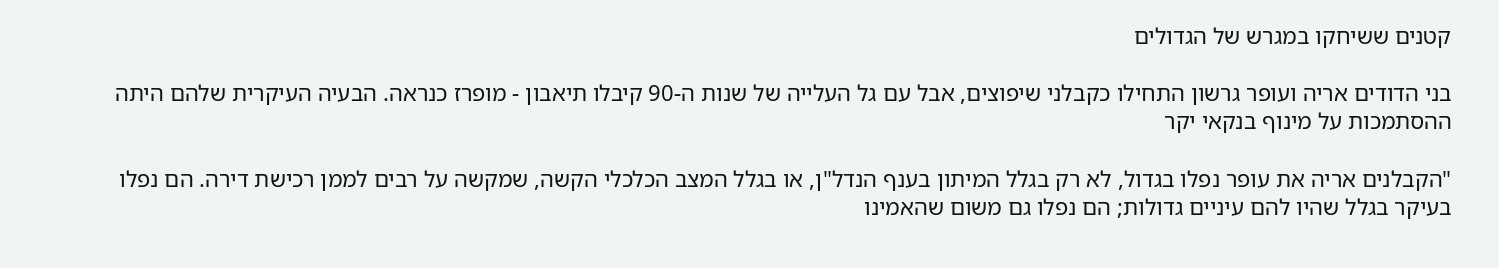קטנים ששיחקו במגרש של הגדולים

בני הדודים אריה ועופר גרשון התחילו כקבלני שיפוצים, אבל עם גל העלייה של שנות ה-90 קיבלו תיאבון - מופרז כנראה. הבעיה העיקרית שלהם היתה ההסתמכות על מינוף בנקאי יקר

"הקבלנים אריה את עופר נפלו בגדול, לא רק בגלל המיתון בענף הנדל"ן, או בגלל המצב הכלכלי הקשה, שמקשה על רבים לממן רכישת דירה. הם נפלו בעיקר בגלל שהיו להם עיניים גדולות; הם נפלו גם משום שהאמינו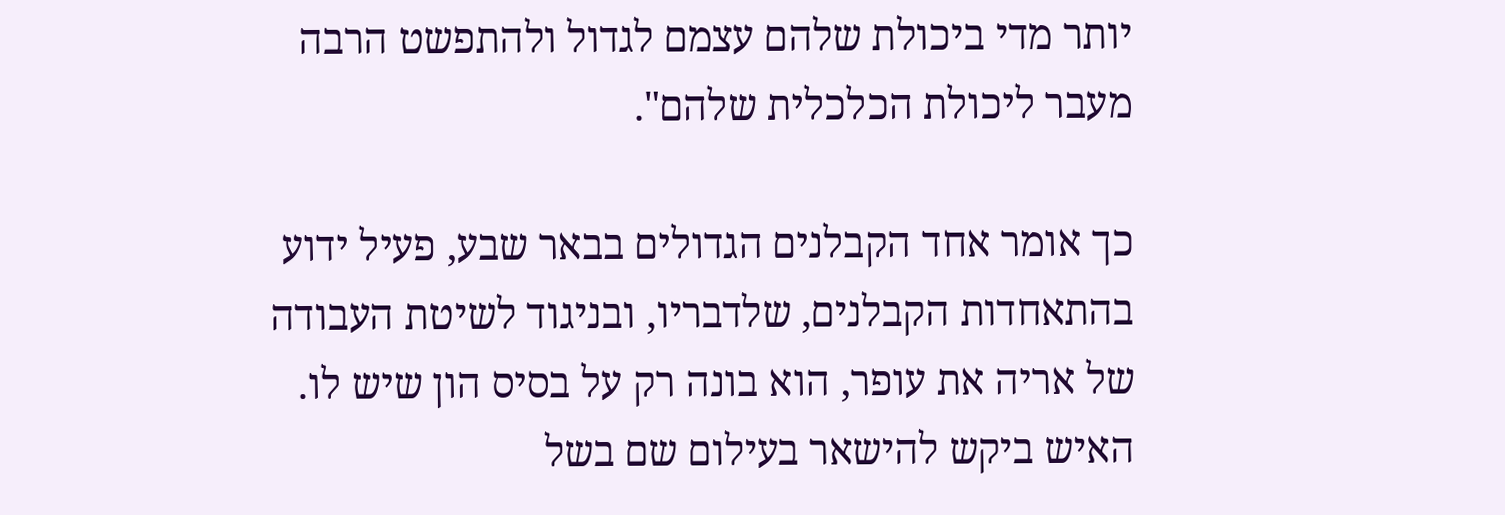יותר מדי ביכולת שלהם עצמם לגדול ולהתפשט הרבה מעבר ליכולת הכלכלית שלהם".

כך אומר אחד הקבלנים הגדולים בבאר שבע, פעיל ידוע בהתאחדות הקבלנים, שלדבריו, ובניגוד לשיטת העבודה של אריה את עופר, הוא בונה רק על בסיס הון שיש לו. האיש ביקש להישאר בעילום שם בשל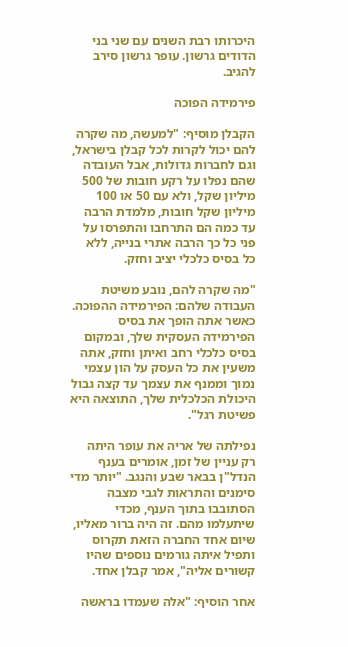היכרותו רבת השנים עם שני בני הדודים גרשון. עופר גרשון סירב להגיב.

פירמידה הפוכה

הקבלן מוסיף: "למעשה, מה שקרה להם יכול לקרות לכל קבלן בישראל, וגם לחברות גדולות, אבל העובדה שהם נפלו על רקע חובות של 500 מיליון שקל, ולא עם 50 או 100 מיליון שקל חובות, מלמדת הרבה עד כמה הם התרחבו והתפרסו על פני כל כך הרבה אתרי בנייה, ללא כל בסיס כלכלי יציב וחזק.

"מה שקרה להם, נובע משיטת העבודה שלהם: הפירמידה ההפוכה. כאשר אתה הופך את בסיס הפירמידה העסקית שלך, ובמקום בסיס כלכלי רחב ואיתן וחזק, אתה משעין את כל העסק על הון עצמי נמוך וממנף את עצמך עד קצה גבול היכולת הכלכלית שלך, התוצאה היא פשיטת רגל".

נפילתה של אריה את עופר היתה רק עניין של זמן, אומרים בענף הנדל"ן בבאר שבע והנגב. "יותר מדי סימנים והתראות לגבי מצבה הסתובבו בתוך הענף, מכדי שיתעלמו מהם. זה היה ברור מאליו, שיום אחד החברה הזאת תקרוס ותפיל איתה גורמים נוספים שהיו קשורים אליה", אמר קבלן אחד.

אחר הוסיף: "אלה שעמדו בראשה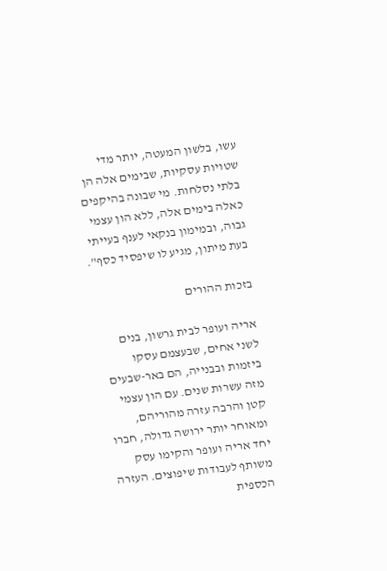עשו, בלשון המעטה, יותר מדי שטויות עסקיות, שבימים אלה הן בלתי נסלחות. מי שבונה בהיקפים כאלה בימים אלה, ללא הון עצמי גבוה, ובמימון בנקאי לענף בעייתי בעת מיתון, מגיע לו שיפסיד כסף".

בזכות ההורים

אריה ועופר לבית גרשון, בנים לשני אחים, שבעצמם עסקו ביזמות ובבנייה, הם באר-שבעים מזה עשרות שנים. עם הון עצמי קטן והרבה עזרה מהוריהם, ומאוחר יותר ירושה גדולה, חברו יחד אריה ועופר והקימו עסק משותף לעבודות שיפוצים. העזרה הכספית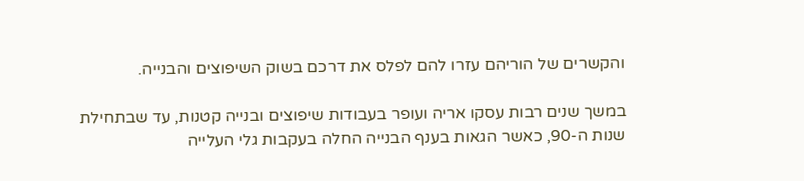והקשרים של הוריהם עזרו להם לפלס את דרכם בשוק השיפוצים והבנייה.

במשך שנים רבות עסקו אריה ועופר בעבודות שיפוצים ובנייה קטנות, עד שבתחילת שנות ה-90, כאשר הגאות בענף הבנייה החלה בעקבות גלי העלייה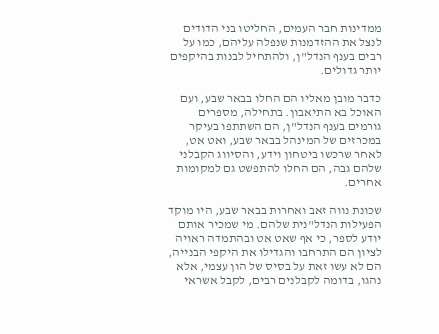ממדינות חבר העמים, החליטו בני הדודים לנצל את ההזדמנות שנפלה עליהם, כמו על רבים בענף הנדל"ן, ולהתחיל לבנות בהיקפים יותר גדולים.

כדבר מובן מאליו הם החלו בבאר שבע, ועם האוכל בא התיאבון. בתחילה, מספרים גורמים בענף הנדל"ן, הם השתתפו בעיקר במכרזים של המינהל בבאר שבע, ואט אט, לאחר שרכשו ביטחון וידע, והסיווג הקבלני שלהם גבה, הם החלו להתפשט גם למקומות אחרים.

שכונת נווה זאב ואחרות בבאר שבע, היו מוקד הפעילות הנדל"נית שלהם. מי שמכיר אותם יודע לספר, כי אף שאט אט ובהתמדה ראויה לציון הם התרחבו והגדילו את היקפי הבנייה, הם לא עשו זאת על בסיס של הון עצמי, אלא נהגו, בדומה לקבלנים רבים, לקבל אשראי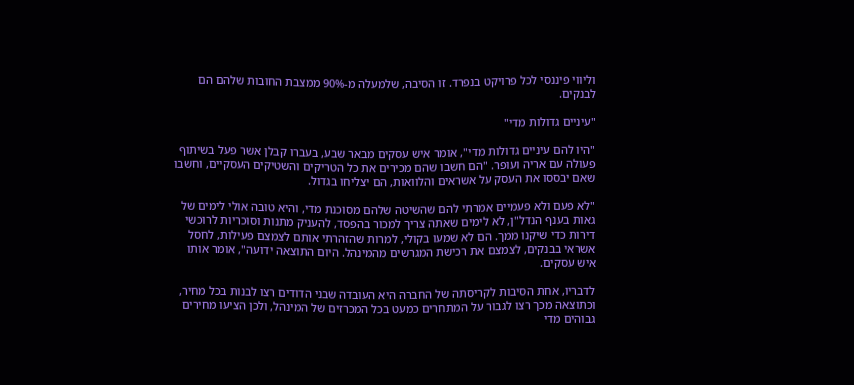וליווי פיננסי לכל פרויקט בנפרד. זו הסיבה, שלמעלה מ-90% ממצבת החובות שלהם הם לבנקים.

"עיניים גדולות מדי"

"היו להם עיניים גדולות מדי", אומר איש עסקים מבאר שבע, בעברו קבלן אשר פעל בשיתוף פעולה עם אריה ועופר. "הם חשבו שהם מכירים את כל הטריקים והשטיקים העסקיים, וחשבו שאם יבססו את העסק על אשראים והלוואות, הם יצליחו בגדול.

"לא פעם ולא פעמיים אמרתי להם שהשיטה שלהם מסוכנת מדי, והיא טובה אולי לימים של גאות בענף הנדל"ן, לא לימים שאתה צריך למכור בהפסד, להעניק מתנות וסוכריות לרוכשי דירות כדי שיקנו ממך. הם לא שמעו בקולי, למרות שהזהרתי אותם לצמצם פעילות, לחסל אשראי בבנקים, לצמצם את רכישת המגרשים מהמינהל. היום התוצאה ידועה", אומר אותו איש עסקים.

לדבריו, אחת הסיבות לקריסתה של החברה היא העובדה שבני הדודים רצו לבנות בכל מחיר, וכתוצאה מכך רצו לגבור על המתחרים כמעט בכל המכרזים של המינהל, ולכן הציעו מחירים גבוהים מדי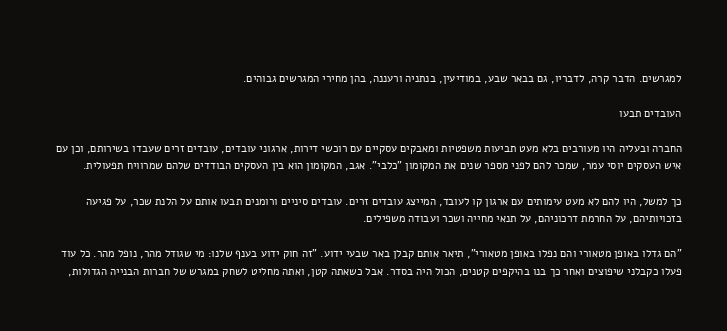למגרשים. הדבר קרה, לדבריו, גם בבאר שבע, במודיעין, בנתניה ורעננה, בהן מחירי המגרשים גבוהים.

העובדים תבעו

החברה ובעליה היו מעורבים בלא מעט תביעות משפטיות ומאבקים עסקיים עם רוכשי דירות, ארגוני עובדים, עובדים זרים שעבדו בשירותם, וכן עם איש העסקים יוסי עמר, שמכר להם לפני מספר שנים את המקומון "כלבי". אגב, המקומון הוא בין העסקים הבודדים שלהם שמרוויח תפעולית.

כך למשל, היו להם לא מעט עימותים עם ארגון קו לעובד, המייצג עובדים זרים. עובדים סיניים ורומנים תבעו אותם על הלנת שכר, על פגיעה בזכויותיהם, על החרמת דרכוניהם, על תנאי מחייה ושכר ועבודה משפילים.

"הם גדלו באופן מטאורי והם נפלו באופן מטאורי", תיאר אותם קבלן באר שבעי ידוע. "זה חוק ידוע בענף שלנו: מי שגודל מהר, נופל מהר. כל עוד פעלו כקבלני שיפוצים ואחר כך בנו בהיקפים קטנים, הכול היה בסדר. אבל כשאתה קטן, ואתה מחליט לשחק במגרש של חברות הבנייה הגדולות,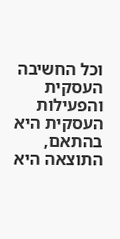וכל החשיבה העסקית והפעילות העסקית היא בהתאם, התוצאה היא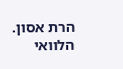הרת אסון. הלוואי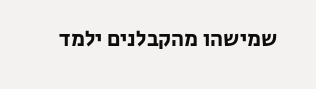שמישהו מהקבלנים ילמד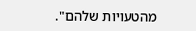מהטעויות שלהם".